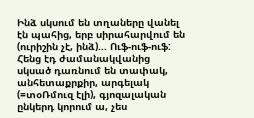Ինձ սկսում են տղաները վանել էն պահից, երբ սիրահարվում են (ուրիշին չէ, ինձ)... Ուֆ-ուֆ-ուֆ: Հենց էդ ժամանակվանից սկսած դառնում են տափակ, անհետաքրքիր, արգելակ (=տօՌմուզ էլի), գյոզալական ընկերդ կորում ա, չես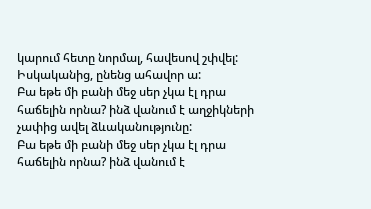կարում հետը նորմալ, հավեսով շփվել: Իսկականից, ընենց ահավոր ա:
Բա եթե մի բանի մեջ սեր չկա էլ դրա հաճելին որնա? ինձ վանում է աղջիկների չափից ավել ձևականությունը:
Բա եթե մի բանի մեջ սեր չկա էլ դրա հաճելին որնա? ինձ վանում է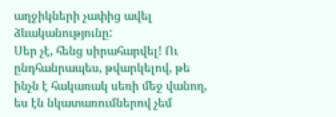աղջիկների չափից ավել ձևականությունը:
Սեր չէ, հենց սիրահարվել! Ու ընդհանրապես, թվարկելով, թե ինչն է հակառակ սեռի մեջ վանող, ես էն նկատառումներով չեմ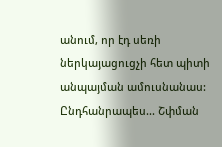անում, որ էդ սեռի ներկայացուցչի հետ պիտի անպայման ամուսնանաս: Ընդհանրապես... Շփման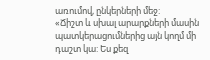առումով, ընկերների մեջ:
«Ճիշտ և սխալ արարքների մասին պատկերացումներից այն կողմ մի դաշտ կա: Ես քեզ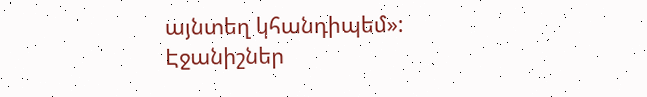այնտեղ կհանդիպեմ»:
Էջանիշներ